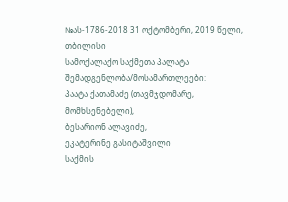№ას-1786-2018 31 ოქტომბერი, 2019 წელი,
თბილისი
სამოქალაქო საქმეთა პალატა
შემადგენლობა/მოსამართლეები:
პაატა ქათამაძე (თავმჯდომარე, მომხსენებელი),
ბესარიონ ალავიძე,
ეკატერინე გასიტაშვილი
საქმის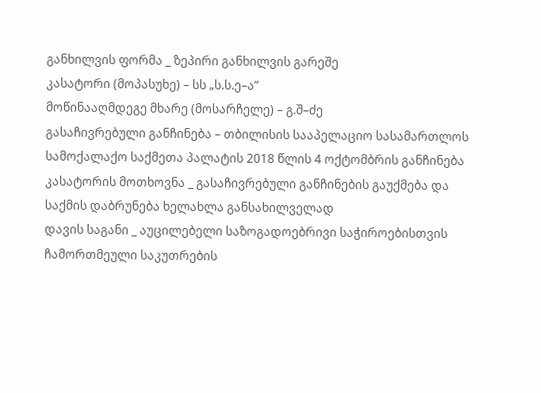განხილვის ფორმა _ ზეპირი განხილვის გარეშე
კასატორი (მოპასუხე) – სს „ს.ს.ე–ა”
მოწინააღმდეგე მხარე (მოსარჩელე) – გ.შ–ძე
გასაჩივრებული განჩინება – თბილისის სააპელაციო სასამართლოს სამოქალაქო საქმეთა პალატის 2018 წლის 4 ოქტომბრის განჩინება
კასატორის მოთხოვნა _ გასაჩივრებული განჩინების გაუქმება და საქმის დაბრუნება ხელახლა განსახილველად
დავის საგანი _ აუცილებელი საზოგადოებრივი საჭიროებისთვის ჩამორთმეული საკუთრების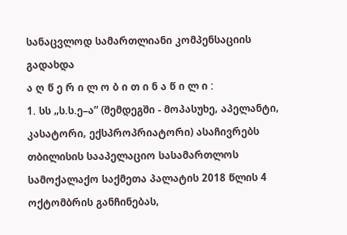სანაცვლოდ სამართლიანი კომპენსაციის გადახდა
ა ღ წ ე რ ი ლ ო ბ ი თ ი ნ ა წ ი ლ ი :
1. სს „ს.ს.ე–ა” (შემდეგში - მოპასუხე, აპელანტი, კასატორი, ექსპროპრიატორი) ასაჩივრებს თბილისის სააპელაციო სასამართლოს სამოქალაქო საქმეთა პალატის 2018 წლის 4 ოქტომბრის განჩინებას,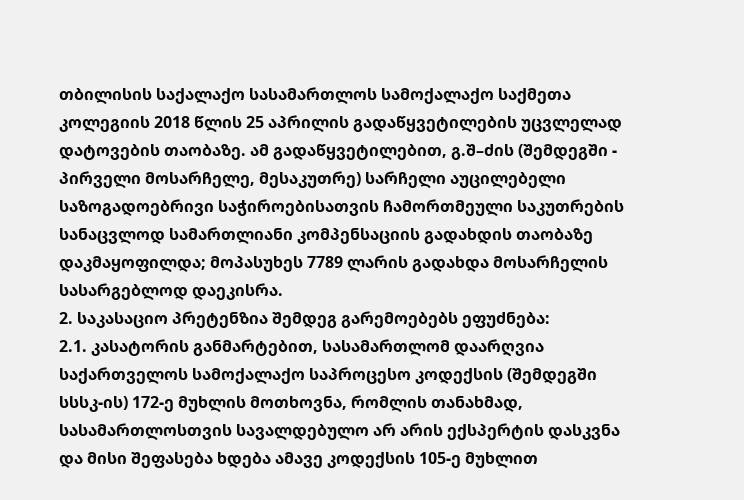თბილისის საქალაქო სასამართლოს სამოქალაქო საქმეთა კოლეგიის 2018 წლის 25 აპრილის გადაწყვეტილების უცვლელად დატოვების თაობაზე. ამ გადაწყვეტილებით, გ.შ–ძის (შემდეგში - პირველი მოსარჩელე, მესაკუთრე) სარჩელი აუცილებელი საზოგადოებრივი საჭიროებისათვის ჩამორთმეული საკუთრების სანაცვლოდ სამართლიანი კომპენსაციის გადახდის თაობაზე დაკმაყოფილდა; მოპასუხეს 7789 ლარის გადახდა მოსარჩელის სასარგებლოდ დაეკისრა.
2. საკასაციო პრეტენზია შემდეგ გარემოებებს ეფუძნება:
2.1. კასატორის განმარტებით, სასამართლომ დაარღვია საქართველოს სამოქალაქო საპროცესო კოდექსის (შემდეგში სსსკ-ის) 172-ე მუხლის მოთხოვნა, რომლის თანახმად, სასამართლოსთვის სავალდებულო არ არის ექსპერტის დასკვნა და მისი შეფასება ხდება ამავე კოდექსის 105-ე მუხლით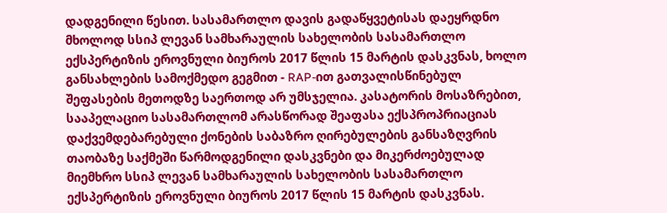დადგენილი წესით. სასამართლო დავის გადაწყვეტისას დაეყრდნო მხოლოდ სსიპ ლევან სამხარაულის სახელობის სასამართლო ექსპერტიზის ეროვნული ბიუროს 2017 წლის 15 მარტის დასკვნას, ხოლო განსახლების სამოქმედო გეგმით - RAP-ით გათვალისწინებულ შეფასების მეთოდზე საერთოდ არ უმსჯელია. კასატორის მოსაზრებით, სააპელაციო სასამართლომ არასწორად შეაფასა ექსპროპრიაციას დაქვემდებარებული ქონების საბაზრო ღირებულების განსაზღვრის თაობაზე საქმეში წარმოდგენილი დასკვნები და მიკერძოებულად მიემხრო სსიპ ლევან სამხარაულის სახელობის სასამართლო ექსპერტიზის ეროვნული ბიუროს 2017 წლის 15 მარტის დასკვნას.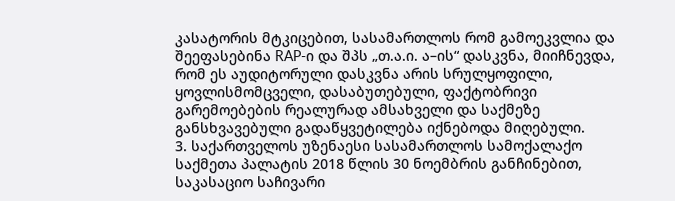კასატორის მტკიცებით, სასამართლოს რომ გამოეკვლია და შეეფასებინა RAP-ი და შპს „თ.ა.ი. ა–ის“ დასკვნა, მიიჩნევდა, რომ ეს აუდიტორული დასკვნა არის სრულყოფილი, ყოვლისმომცველი, დასაბუთებული, ფაქტობრივი გარემოებების რეალურად ამსახველი და საქმეზე განსხვავებული გადაწყვეტილება იქნებოდა მიღებული.
3. საქართველოს უზენაესი სასამართლოს სამოქალაქო საქმეთა პალატის 2018 წლის 30 ნოემბრის განჩინებით, საკასაციო საჩივარი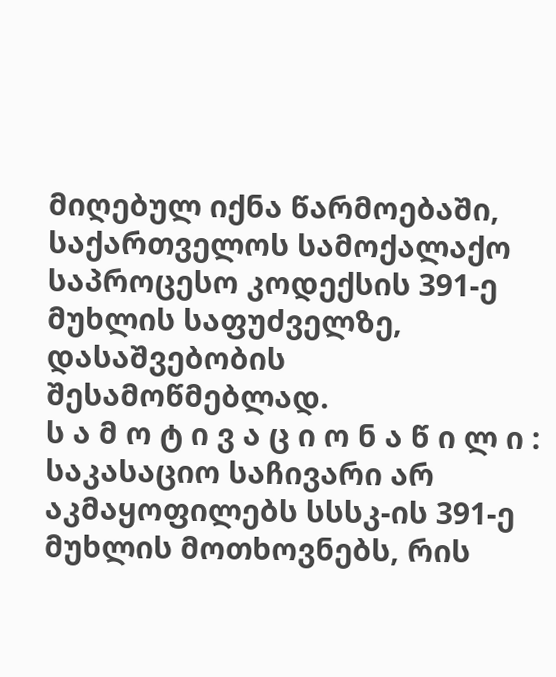მიღებულ იქნა წარმოებაში, საქართველოს სამოქალაქო საპროცესო კოდექსის 391-ე მუხლის საფუძველზე, დასაშვებობის შესამოწმებლად.
ს ა მ ო ტ ი ვ ა ც ი ო ნ ა წ ი ლ ი :
საკასაციო საჩივარი არ აკმაყოფილებს სსსკ-ის 391-ე მუხლის მოთხოვნებს, რის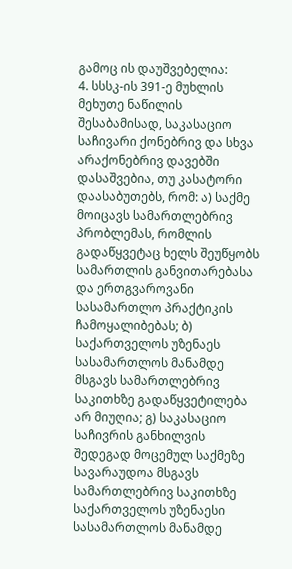გამოც ის დაუშვებელია:
4. სსსკ-ის 391-ე მუხლის მეხუთე ნაწილის შესაბამისად, საკასაციო საჩივარი ქონებრივ და სხვა არაქონებრივ დავებში დასაშვებია, თუ კასატორი დაასაბუთებს, რომ: ა) საქმე მოიცავს სამართლებრივ პრობლემას, რომლის გადაწყვეტაც ხელს შეუწყობს სამართლის განვითარებასა და ერთგვაროვანი სასამართლო პრაქტიკის ჩამოყალიბებას; ბ) საქართველოს უზენაეს სასამართლოს მანამდე მსგავს სამართლებრივ საკითხზე გადაწყვეტილება არ მიუღია; გ) საკასაციო საჩივრის განხილვის შედეგად მოცემულ საქმეზე სავარაუდოა მსგავს სამართლებრივ საკითხზე საქართველოს უზენაესი სასამართლოს მანამდე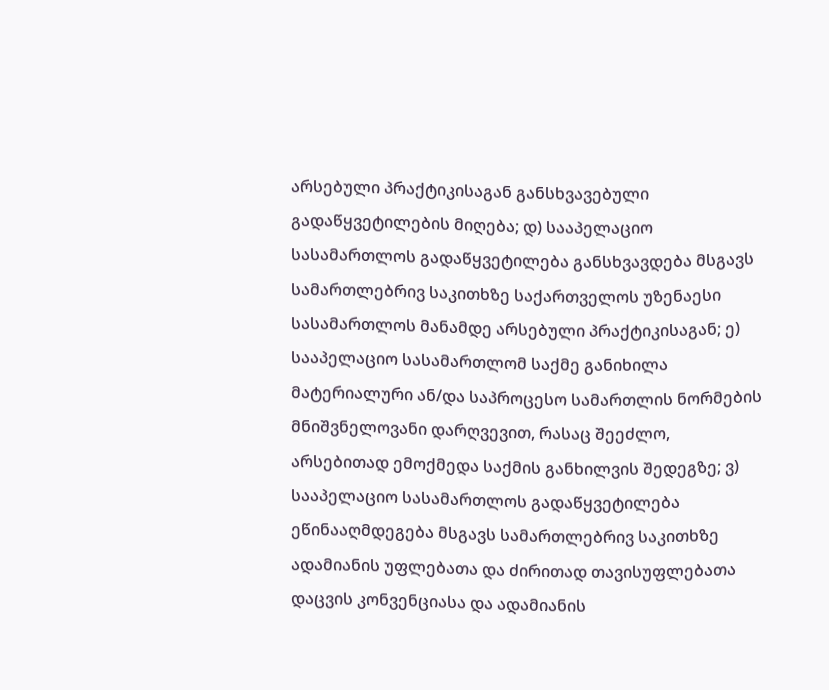არსებული პრაქტიკისაგან განსხვავებული გადაწყვეტილების მიღება; დ) სააპელაციო სასამართლოს გადაწყვეტილება განსხვავდება მსგავს სამართლებრივ საკითხზე საქართველოს უზენაესი სასამართლოს მანამდე არსებული პრაქტიკისაგან; ე) სააპელაციო სასამართლომ საქმე განიხილა მატერიალური ან/და საპროცესო სამართლის ნორმების მნიშვნელოვანი დარღვევით, რასაც შეეძლო, არსებითად ემოქმედა საქმის განხილვის შედეგზე; ვ) სააპელაციო სასამართლოს გადაწყვეტილება ეწინააღმდეგება მსგავს სამართლებრივ საკითხზე ადამიანის უფლებათა და ძირითად თავისუფლებათა დაცვის კონვენციასა და ადამიანის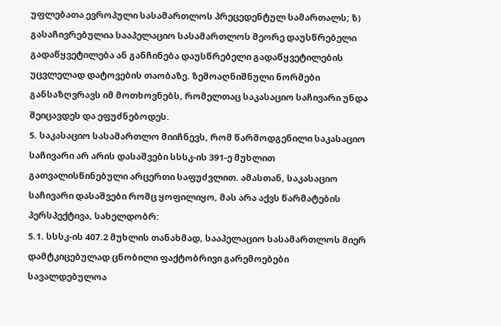უფლებათა ევროპული სასამართლოს პრეცედენტულ სამართალს; ზ) გასაჩივრებულია სააპელაციო სასამართლოს მეორე დაუსწრებელი გადაწყვეტილება ან განჩინება დაუსწრებელი გადაწყვეტილების უცვლელად დატოვების თაობაზე. ზემოაღნიშნული ნორმები განსაზღვრავს იმ მოთხოვნებს, რომელთაც საკასაციო საჩივარი უნდა შეიცავდეს და ეფუძნებოდეს.
5. საკასაციო სასამართლო მიიჩნევს, რომ წარმოდგენილი საკასაციო საჩივარი არ არის დასაშვები სსსკ-ის 391-ე მუხლით გათვალისწინებული არცერთი საფუძვლით. ამასთან, საკასაციო საჩივარი დასაშვები რომც ყოფილიყო, მას არა აქვს წარმატების პერსპექტივა, სახელდობრ:
5.1. სსსკ-ის 407.2 მუხლის თანახმად, სააპელაციო სასამართლოს მიერ დამტკიცებულად ცნობილი ფაქტობრივი გარემოებები სავალდებულოა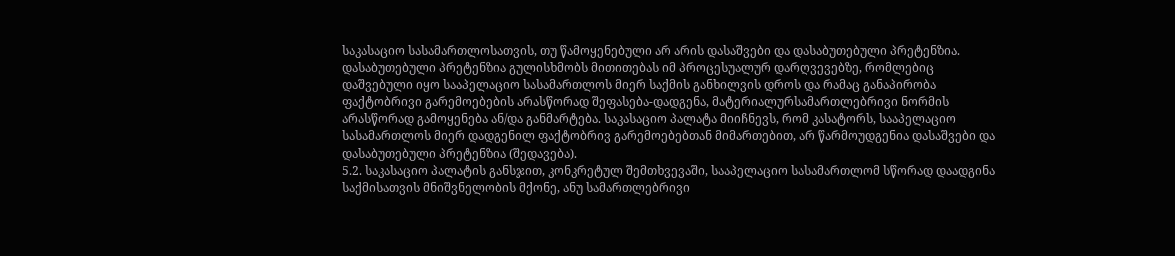საკასაციო სასამართლოსათვის, თუ წამოყენებული არ არის დასაშვები და დასაბუთებული პრეტენზია. დასაბუთებული პრეტენზია გულისხმობს მითითებას იმ პროცესუალურ დარღვევებზე, რომლებიც დაშვებული იყო სააპელაციო სასამართლოს მიერ საქმის განხილვის დროს და რამაც განაპირობა ფაქტობრივი გარემოებების არასწორად შეფასება-დადგენა, მატერიალურსამართლებრივი ნორმის არასწორად გამოყენება ან/და განმარტება. საკასაციო პალატა მიიჩნევს, რომ კასატორს, სააპელაციო სასამართლოს მიერ დადგენილ ფაქტობრივ გარემოებებთან მიმართებით, არ წარმოუდგენია დასაშვები და დასაბუთებული პრეტენზია (შედავება).
5.2. საკასაციო პალატის განსჯით, კონკრეტულ შემთხვევაში, სააპელაციო სასამართლომ სწორად დაადგინა საქმისათვის მნიშვნელობის მქონე, ანუ სამართლებრივი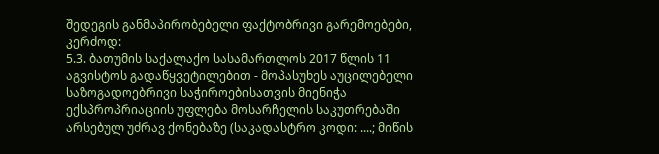შედეგის განმაპირობებელი ფაქტობრივი გარემოებები, კერძოდ:
5.3. ბათუმის საქალაქო სასამართლოს 2017 წლის 11 აგვისტოს გადაწყვეტილებით - მოპასუხეს აუცილებელი საზოგადოებრივი საჭიროებისათვის მიენიჭა ექსპროპრიაციის უფლება მოსარჩელის საკუთრებაში არსებულ უძრავ ქონებაზე (საკადასტრო კოდი: ....; მიწის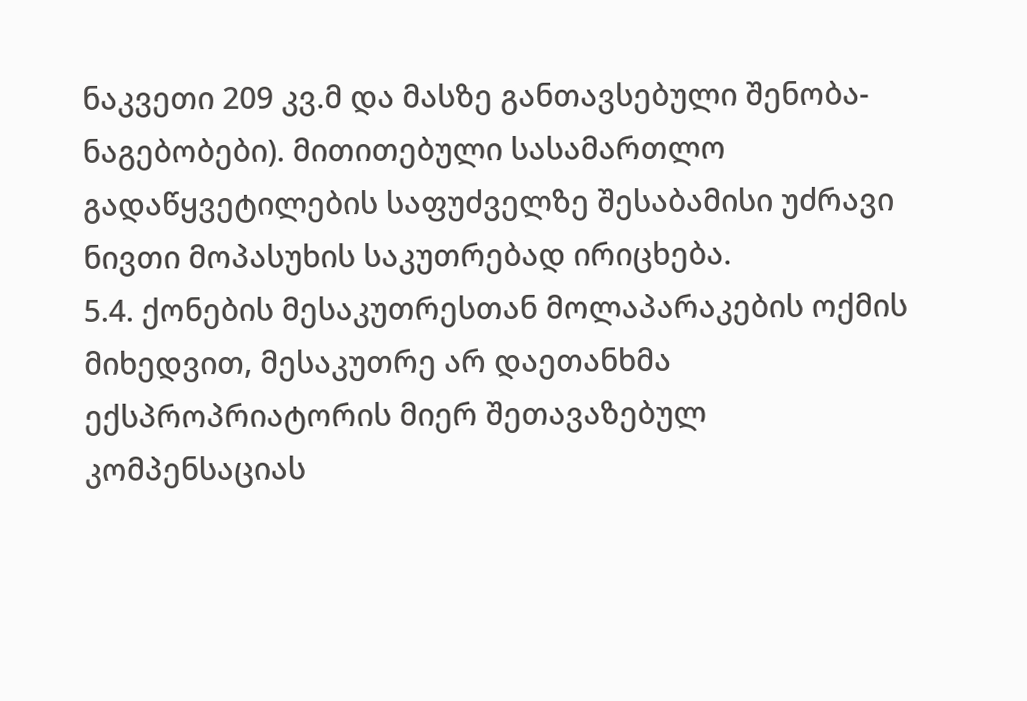ნაკვეთი 209 კვ.მ და მასზე განთავსებული შენობა-ნაგებობები). მითითებული სასამართლო გადაწყვეტილების საფუძველზე შესაბამისი უძრავი ნივთი მოპასუხის საკუთრებად ირიცხება.
5.4. ქონების მესაკუთრესთან მოლაპარაკების ოქმის მიხედვით, მესაკუთრე არ დაეთანხმა ექსპროპრიატორის მიერ შეთავაზებულ კომპენსაციას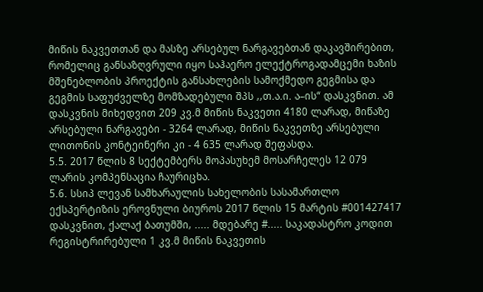მიწის ნაკვეთთან და მასზე არსებულ ნარგავებთან დაკავშირებით, რომელიც განსაზღვრული იყო საჰაერო ელექტროგადამცემი ხაზის მშენებლობის პროექტის განსახლების სამოქმედო გეგმისა და გეგმის საფუძველზე მომზადებული შპს ,,თ.ა.ი. ა–ის“ დასკვნით. ამ დასკვნის მიხედვით 209 კვ.მ მიწის ნაკვეთი 4180 ლარად, მიწაზე არსებული ნარგავები - 3264 ლარად, მიწის ნაკვეთზე არსებული ლითონის კონტეინერი კი - 4 635 ლარად შეფასდა.
5.5. 2017 წლის 8 სექტემბერს მოპასუხემ მოსარჩელეს 12 079 ლარის კომპენსაცია ჩაურიცხა.
5.6. სსიპ ლევან სამხარაულის სახელობის სასამართლო ექსპერტიზის ეროვნული ბიუროს 2017 წლის 15 მარტის #001427417 დასკვნით, ქალაქ ბათუმში, ..... მდებარე #..... საკადასტრო კოდით რეგისტრირებული 1 კვ.მ მიწის ნაკვეთის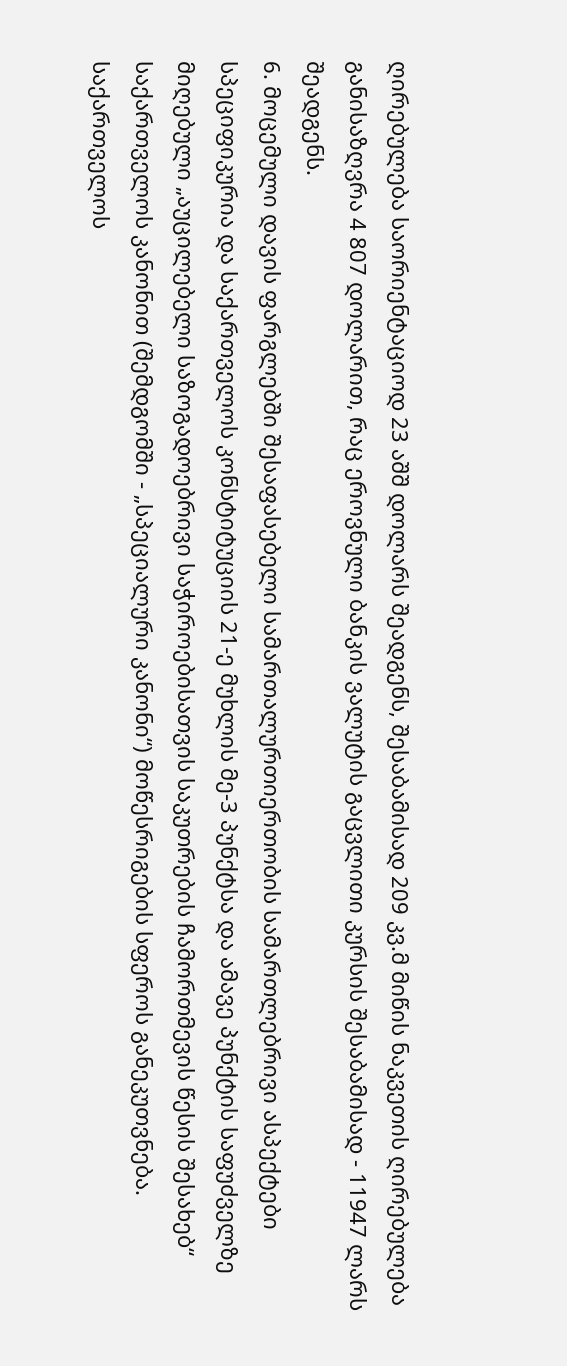ღირებულება საორიენტაციოდ 23 აშშ დოლარს შეადგენს, შესაბამისად 209 კვ.მ მიწის ნაკვეთის ღირებულება განისაზღვრა 4 807 დოლარით, რაც ეროვნული ბანკის ვალუტის გაცვლითი კურსის შესაბამისად - 11947 ლარს შეადგენს.
6. მოცემული დავის ფარგლებში შესაფასებელი სამართალურთიერთობის სამართლებრივი ასპექტები სპეციფიკურია და საქართველოს კონსტიტუციის 21-ე მუხლის მე-3 პუნქტსა და ამავე პუნქტის საფუძველზე მიღებული „აუცილებელი საზოგადოებრივი საჭიროებისათვის საკუთრების ჩამორთმევის წესის შესახებ“ საქართველოს კანონით (შემდგომში - „სპეციალური კანონი“) მოწესრიგების სფეროს განეკუთვნება. საქართველოს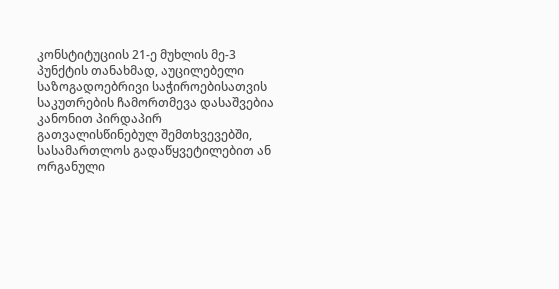კონსტიტუციის 21-ე მუხლის მე-3 პუნქტის თანახმად, აუცილებელი საზოგადოებრივი საჭიროებისათვის საკუთრების ჩამორთმევა დასაშვებია კანონით პირდაპირ გათვალისწინებულ შემთხვევებში, სასამართლოს გადაწყვეტილებით ან ორგანული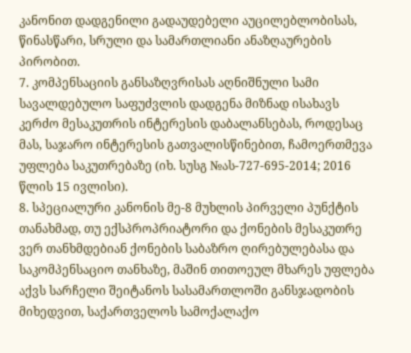კანონით დადგენილი გადაუდებელი აუცილებლობისას, წინასწარი, სრული და სამართლიანი ანაზღაურების პირობით.
7. კომპენსაციის განსაზღვრისას აღნიშნული სამი სავალდებულო საფუძვლის დადგენა მიზნად ისახავს კერძო მესაკუთრის ინტერესის დაბალანსებას, როდესაც მას, საჯარო ინტერესის გათვალისწინებით, ჩამოერთმევა უფლება საკუთრებაზე (იხ. სუსგ №ას-727-695-2014; 2016 წლის 15 ივლისი).
8. სპეციალური კანონის მე-8 მუხლის პირველი პუნქტის თანახმად, თუ ექსპროპრიატორი და ქონების მესაკუთრე ვერ თანხმდებიან ქონების საბაზრო ღირებულებასა და საკომპენსაციო თანხაზე, მაშინ თითოეულ მხარეს უფლება აქვს სარჩელი შეიტანოს სასამართლოში განსჯადობის მიხედვით, საქართველოს სამოქალაქო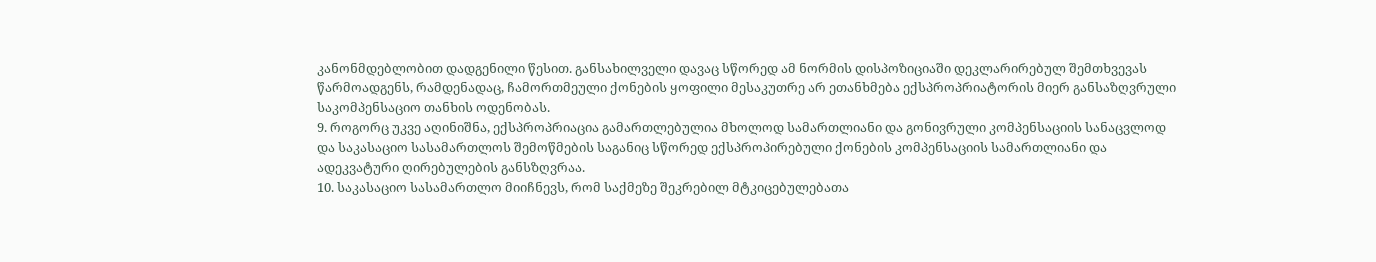კანონმდებლობით დადგენილი წესით. განსახილველი დავაც სწორედ ამ ნორმის დისპოზიციაში დეკლარირებულ შემთხვევას წარმოადგენს, რამდენადაც, ჩამორთმეული ქონების ყოფილი მესაკუთრე არ ეთანხმება ექსპროპრიატორის მიერ განსაზღვრული საკომპენსაციო თანხის ოდენობას.
9. როგორც უკვე აღინიშნა, ექსპროპრიაცია გამართლებულია მხოლოდ სამართლიანი და გონივრული კომპენსაციის სანაცვლოდ და საკასაციო სასამართლოს შემოწმების საგანიც სწორედ ექსპროპირებული ქონების კომპენსაციის სამართლიანი და ადეკვატური ღირებულების განსზღვრაა.
10. საკასაციო სასამართლო მიიჩნევს, რომ საქმეზე შეკრებილ მტკიცებულებათა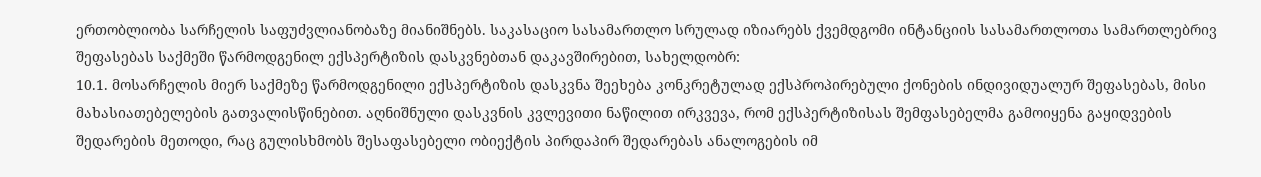ერთობლიობა სარჩელის საფუძვლიანობაზე მიანიშნებს. საკასაციო სასამართლო სრულად იზიარებს ქვემდგომი ინტანციის სასამართლოთა სამართლებრივ შეფასებას საქმეში წარმოდგენილ ექსპერტიზის დასკვნებთან დაკავშირებით, სახელდობრ:
10.1. მოსარჩელის მიერ საქმეზე წარმოდგენილი ექსპერტიზის დასკვნა შეეხება კონკრეტულად ექსპროპირებული ქონების ინდივიდუალურ შეფასებას, მისი მახასიათებელების გათვალისწინებით. აღნიშნული დასკვნის კვლევითი ნაწილით ირკვევა, რომ ექსპერტიზისას შემფასებელმა გამოიყენა გაყიდვების შედარების მეთოდი, რაც გულისხმობს შესაფასებელი ობიექტის პირდაპირ შედარებას ანალოგების იმ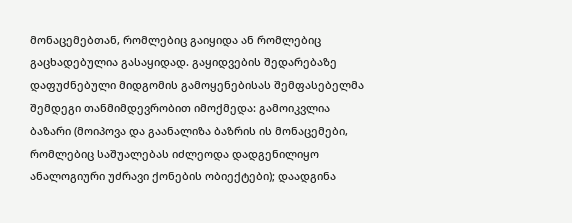მონაცემებთან, რომლებიც გაიყიდა ან რომლებიც გაცხადებულია გასაყიდად. გაყიდვების შედარებაზე დაფუძნებული მიდგომის გამოყენებისას შემფასებელმა შემდეგი თანმიმდევრობით იმოქმედა: გამოიკვლია ბაზარი (მოიპოვა და გაანალიზა ბაზრის ის მონაცემები, რომლებიც საშუალებას იძლეოდა დადგენილიყო ანალოგიური უძრავი ქონების ობიექტები); დაადგინა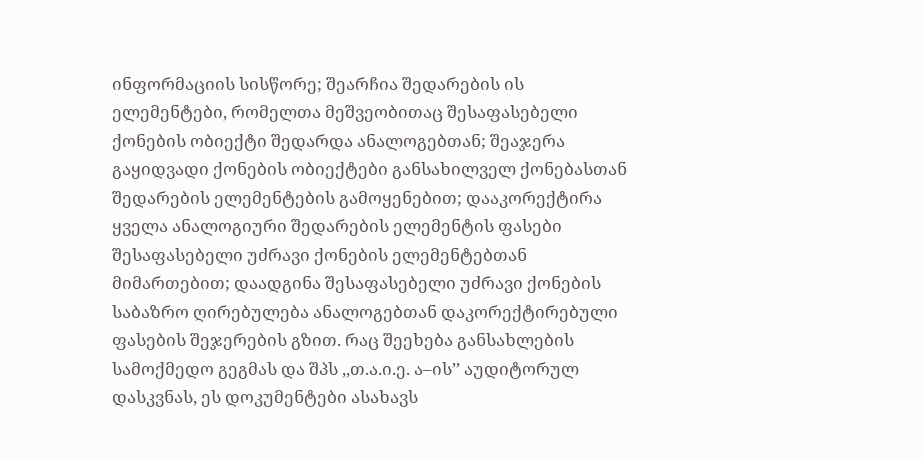ინფორმაციის სისწორე; შეარჩია შედარების ის ელემენტები, რომელთა მეშვეობითაც შესაფასებელი ქონების ობიექტი შედარდა ანალოგებთან; შეაჯერა გაყიდვადი ქონების ობიექტები განსახილველ ქონებასთან შედარების ელემენტების გამოყენებით; დააკორექტირა ყველა ანალოგიური შედარების ელემენტის ფასები შესაფასებელი უძრავი ქონების ელემენტებთან მიმართებით; დაადგინა შესაფასებელი უძრავი ქონების საბაზრო ღირებულება ანალოგებთან დაკორექტირებული ფასების შეჯერების გზით. რაც შეეხება განსახლების სამოქმედო გეგმას და შპს ,,თ.ა.ი.ე. ა–ის’’ აუდიტორულ დასკვნას, ეს დოკუმენტები ასახავს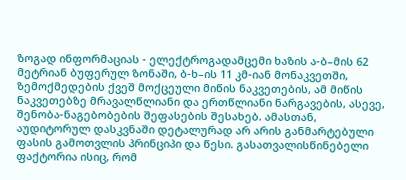ზოგად ინფორმაციას - ელექტროგადამცემი ხაზის ა-ბ–მის 62 მეტრიან ბუფერულ ზონაში, ბ-ხ–ის 11 კმ-იან მონაკვეთში, ზემოქმედების ქვეშ მოქცეული მიწის ნაკვეთების, ამ მიწის ნაკვეთებზე მრავალწლიანი და ერთწლიანი ნარგავების, ასევე, შენობა-ნაგებობების შეფასების შესახებ. ამასთან, აუდიტორულ დასკვნაში დეტალურად არ არის განმარტებული ფასის გამოთვლის პრინციპი და წესი. გასათვალისწინებელი ფაქტორია ისიც, რომ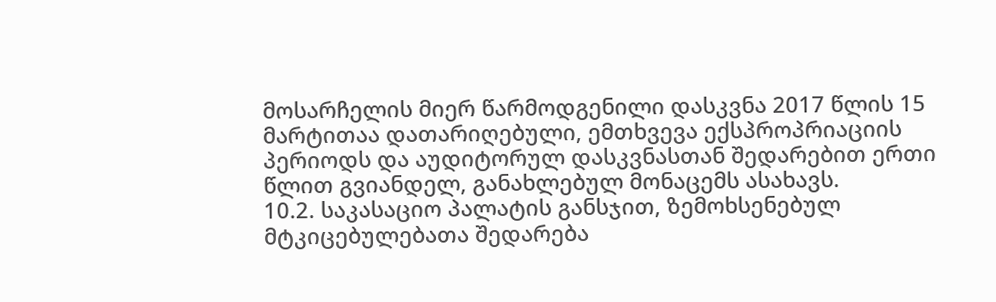მოსარჩელის მიერ წარმოდგენილი დასკვნა 2017 წლის 15 მარტითაა დათარიღებული, ემთხვევა ექსპროპრიაციის პერიოდს და აუდიტორულ დასკვნასთან შედარებით ერთი წლით გვიანდელ, განახლებულ მონაცემს ასახავს.
10.2. საკასაციო პალატის განსჯით, ზემოხსენებულ მტკიცებულებათა შედარება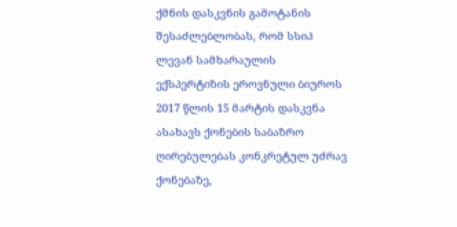ქმნის დასკვნის გამოტანის შესაძლებლობას, რომ სსიპ ლევან სამხარაულის ექსპერტიზის ეროვნული ბიუროს 2017 წლის 15 მარტის დასკვნა ასახავს ქონების საბაზრო ღირებულებას კონკრეტულ უძრავ ქონებაზე,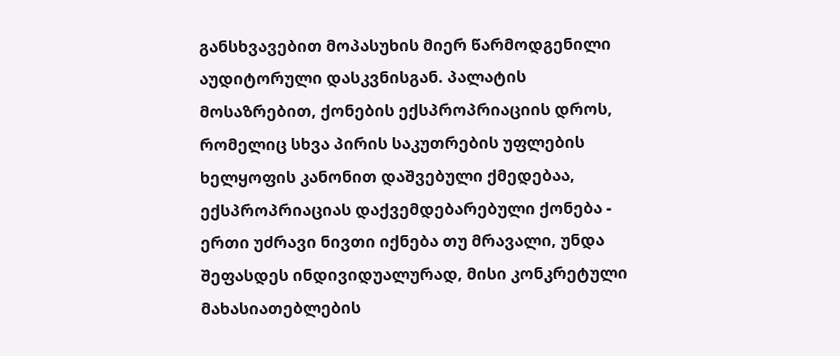განსხვავებით მოპასუხის მიერ წარმოდგენილი აუდიტორული დასკვნისგან. პალატის მოსაზრებით, ქონების ექსპროპრიაციის დროს, რომელიც სხვა პირის საკუთრების უფლების ხელყოფის კანონით დაშვებული ქმედებაა, ექსპროპრიაციას დაქვემდებარებული ქონება - ერთი უძრავი ნივთი იქნება თუ მრავალი, უნდა შეფასდეს ინდივიდუალურად, მისი კონკრეტული მახასიათებლების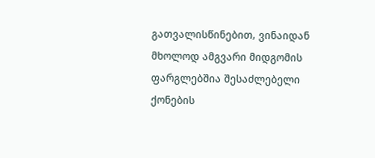გათვალისწინებით, ვინაიდან მხოლოდ ამგვარი მიდგომის ფარგლებშია შესაძლებელი ქონების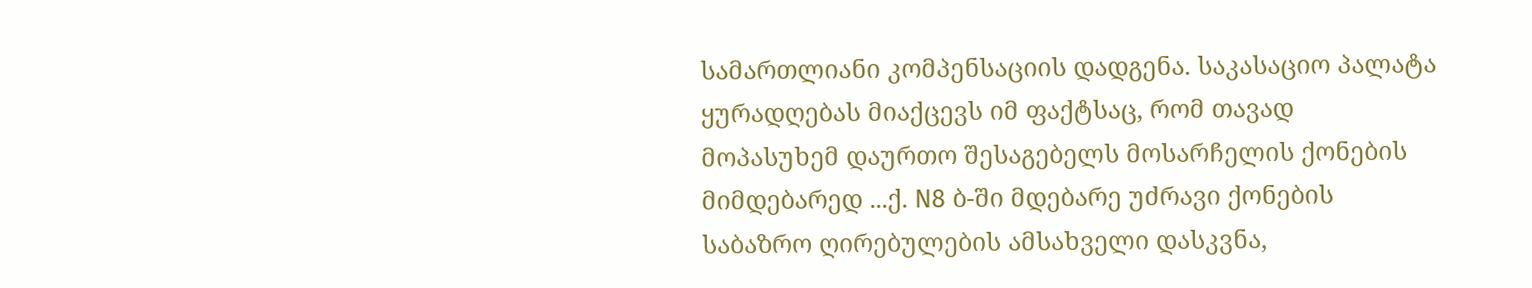სამართლიანი კომპენსაციის დადგენა. საკასაციო პალატა ყურადღებას მიაქცევს იმ ფაქტსაც, რომ თავად მოპასუხემ დაურთო შესაგებელს მოსარჩელის ქონების მიმდებარედ ...ქ. N8 ბ-ში მდებარე უძრავი ქონების საბაზრო ღირებულების ამსახველი დასკვნა,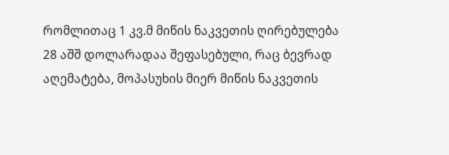რომლითაც 1 კვ.მ მიწის ნაკვეთის ღირებულება 28 აშშ დოლარადაა შეფასებული, რაც ბევრად აღემატება, მოპასუხის მიერ მიწის ნაკვეთის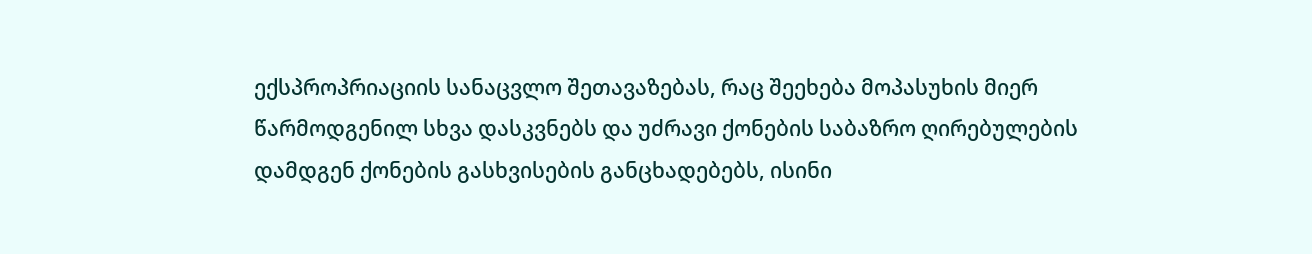ექსპროპრიაციის სანაცვლო შეთავაზებას, რაც შეეხება მოპასუხის მიერ წარმოდგენილ სხვა დასკვნებს და უძრავი ქონების საბაზრო ღირებულების დამდგენ ქონების გასხვისების განცხადებებს, ისინი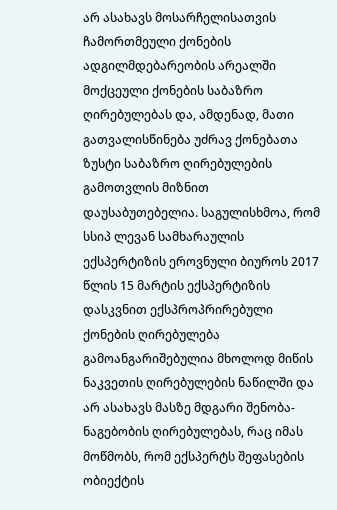არ ასახავს მოსარჩელისათვის ჩამორთმეული ქონების ადგილმდებარეობის არეალში მოქცეული ქონების საბაზრო ღირებულებას და, ამდენად, მათი გათვალისწინება უძრავ ქონებათა ზუსტი საბაზრო ღირებულების გამოთვლის მიზნით დაუსაბუთებელია. საგულისხმოა, რომ სსიპ ლევან სამხარაულის ექსპერტიზის ეროვნული ბიუროს 2017 წლის 15 მარტის ექსპერტიზის დასკვნით ექსპროპრირებული ქონების ღირებულება გამოანგარიშებულია მხოლოდ მიწის ნაკვეთის ღირებულების ნაწილში და არ ასახავს მასზე მდგარი შენობა-ნაგებობის ღირებულებას, რაც იმას მოწმობს, რომ ექსპერტს შეფასების ობიექტის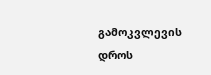გამოკვლევის დროს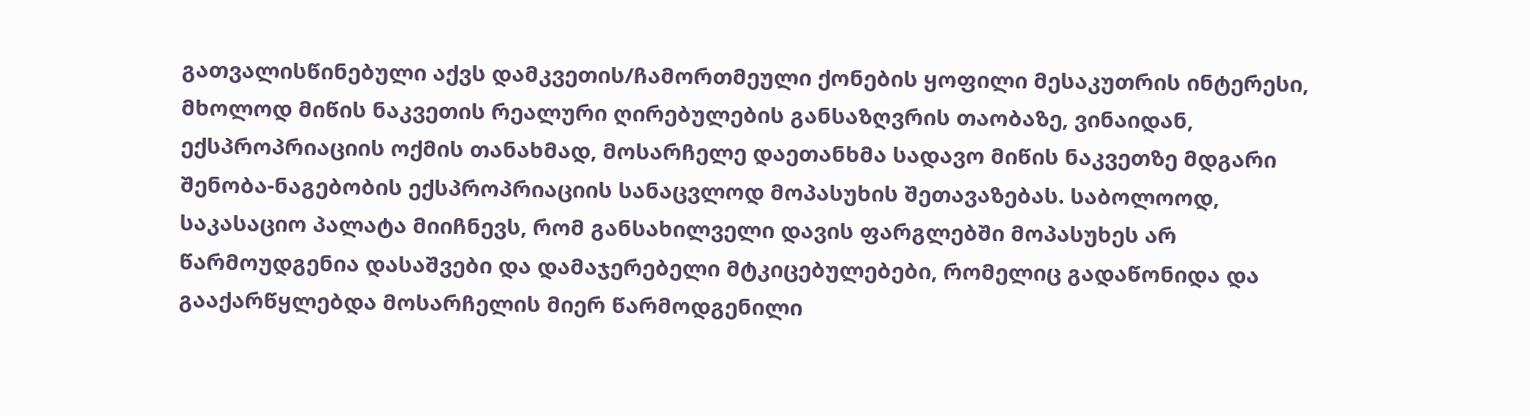გათვალისწინებული აქვს დამკვეთის/ჩამორთმეული ქონების ყოფილი მესაკუთრის ინტერესი, მხოლოდ მიწის ნაკვეთის რეალური ღირებულების განსაზღვრის თაობაზე, ვინაიდან, ექსპროპრიაციის ოქმის თანახმად, მოსარჩელე დაეთანხმა სადავო მიწის ნაკვეთზე მდგარი შენობა-ნაგებობის ექსპროპრიაციის სანაცვლოდ მოპასუხის შეთავაზებას. საბოლოოდ, საკასაციო პალატა მიიჩნევს, რომ განსახილველი დავის ფარგლებში მოპასუხეს არ წარმოუდგენია დასაშვები და დამაჯერებელი მტკიცებულებები, რომელიც გადაწონიდა და გააქარწყლებდა მოსარჩელის მიერ წარმოდგენილი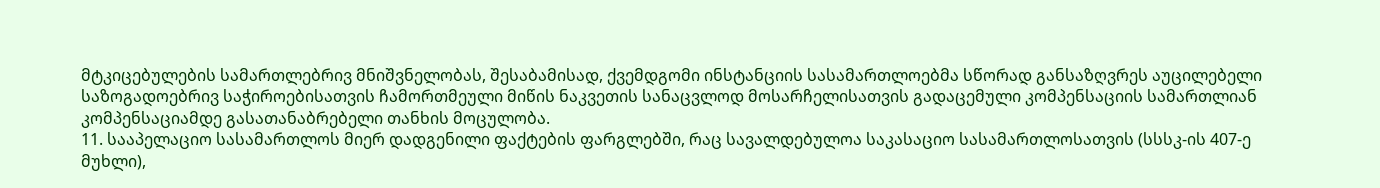მტკიცებულების სამართლებრივ მნიშვნელობას, შესაბამისად, ქვემდგომი ინსტანციის სასამართლოებმა სწორად განსაზღვრეს აუცილებელი საზოგადოებრივ საჭიროებისათვის ჩამორთმეული მიწის ნაკვეთის სანაცვლოდ მოსარჩელისათვის გადაცემული კომპენსაციის სამართლიან კომპენსაციამდე გასათანაბრებელი თანხის მოცულობა.
11. სააპელაციო სასამართლოს მიერ დადგენილი ფაქტების ფარგლებში, რაც სავალდებულოა საკასაციო სასამართლოსათვის (სსსკ-ის 407-ე მუხლი),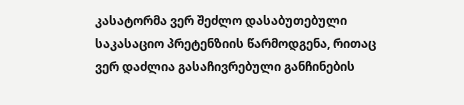კასატორმა ვერ შეძლო დასაბუთებული საკასაციო პრეტენზიის წარმოდგენა, რითაც ვერ დაძლია გასაჩივრებული განჩინების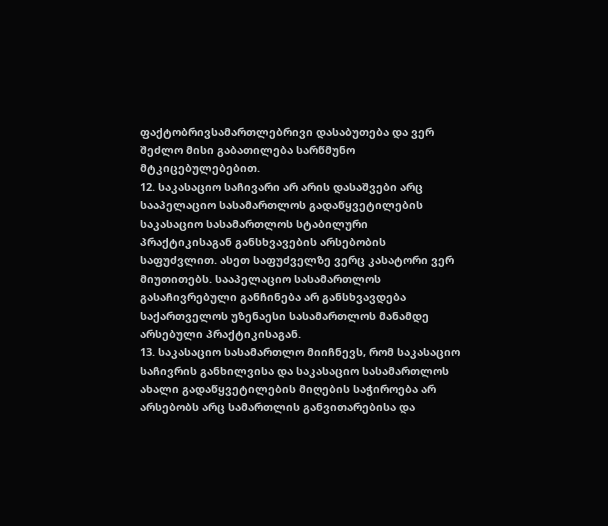ფაქტობრივსამართლებრივი დასაბუთება და ვერ შეძლო მისი გაბათილება სარწმუნო მტკიცებულებებით.
12. საკასაციო საჩივარი არ არის დასაშვები არც სააპელაციო სასამართლოს გადაწყვეტილების საკასაციო სასამართლოს სტაბილური პრაქტიკისაგან განსხვავების არსებობის საფუძვლით. ასეთ საფუძველზე ვერც კასატორი ვერ მიუთითებს. სააპელაციო სასამართლოს გასაჩივრებული განჩინება არ განსხვავდება საქართველოს უზენაესი სასამართლოს მანამდე არსებული პრაქტიკისაგან.
13. საკასაციო სასამართლო მიიჩნევს, რომ საკასაციო საჩივრის განხილვისა და საკასაციო სასამართლოს ახალი გადაწყვეტილების მიღების საჭიროება არ არსებობს არც სამართლის განვითარებისა და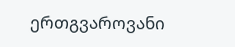ერთგვაროვანი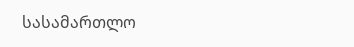სასამართლო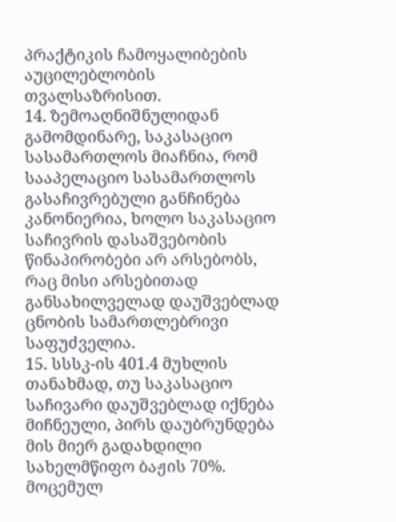პრაქტიკის ჩამოყალიბების აუცილებლობის თვალსაზრისით.
14. ზემოაღნიშნულიდან გამომდინარე, საკასაციო სასამართლოს მიაჩნია, რომ სააპელაციო სასამართლოს გასაჩივრებული განჩინება კანონიერია, ხოლო საკასაციო საჩივრის დასაშვებობის წინაპირობები არ არსებობს, რაც მისი არსებითად განსახილველად დაუშვებლად ცნობის სამართლებრივი საფუძველია.
15. სსსკ-ის 401.4 მუხლის თანახმად, თუ საკასაციო საჩივარი დაუშვებლად იქნება მიჩნეული, პირს დაუბრუნდება მის მიერ გადახდილი სახელმწიფო ბაჟის 70%. მოცემულ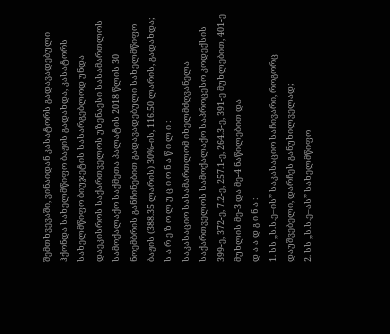შემთხვევაში, ვინაიდან კასატორს გადავადებული ჰქონდა სახელმწიფო ბაჟის გადახდა, კასატორს სახელმწიფო ბიუჯეტის სასარგებლოდ უნდა დაეკისროს საქართველოს უზენაესი სასამართლოს სამოქალაქო საქმეთა პალატის 2018 წლის 30 ნოემბრის განჩინებით გადავადებული სახელმწიფო ბაჟის (388.35 ლარის) 30%-ის, 116.50 ლარის, გადახდა;
ს ა რ ე ზ ო ლ უ ც ი ო ნ ა წ ი ლ ი :
საკასაციო სასამართლომ იხელმძღვანელა საქართველოს სამოქალაქო საპროცესო კოდექსის 399-ე, 372-ე, 7.2-ე, 257.1-ე, 264.3-ე, 391-ე მუხლებით, 401-ე მუხლის მე-3 და მე-4 ნაწილებით და
დ ა ა დ გ ი ნ ა :
1. სს „ს.ს.ე–ის” საკასაციო საჩივარი, როგორც დაუშვებელი, დარჩეს განუხილველად;
2. სს „ს.ს.ე–ას” სახელმწიფო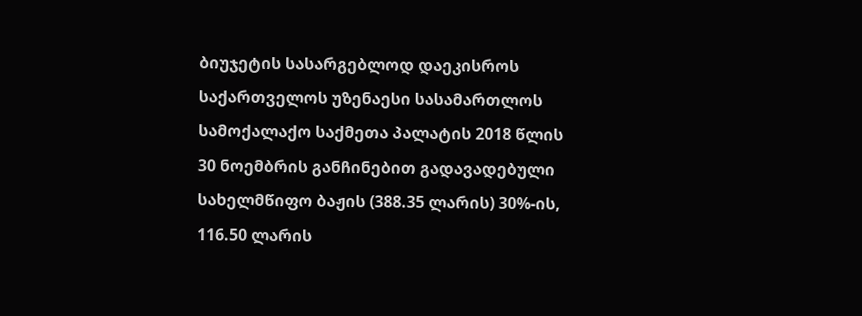ბიუჯეტის სასარგებლოდ დაეკისროს საქართველოს უზენაესი სასამართლოს სამოქალაქო საქმეთა პალატის 2018 წლის 30 ნოემბრის განჩინებით გადავადებული სახელმწიფო ბაჟის (388.35 ლარის) 30%-ის, 116.50 ლარის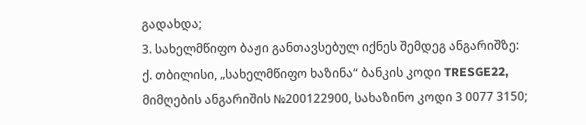გადახდა;
3. სახელმწიფო ბაჟი განთავსებულ იქნეს შემდეგ ანგარიშზე: ქ. თბილისი, „სახელმწიფო ხაზინა“ ბანკის კოდი TRESGE22, მიმღების ანგარიშის №200122900, სახაზინო კოდი 3 0077 3150;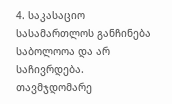4. საკასაციო სასამართლოს განჩინება საბოლოოა და არ საჩივრდება.
თავმჯდომარე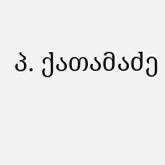პ. ქათამაძე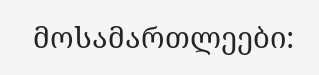მოსამართლეები: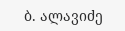ბ. ალავიძე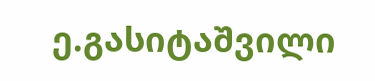ე.გასიტაშვილი